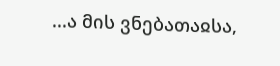...ა მის ვნებათაჲსა,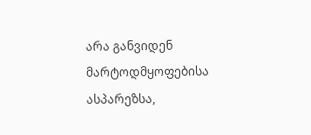არა განვიდენ მარტოდმყოფებისა ასპარეზსა,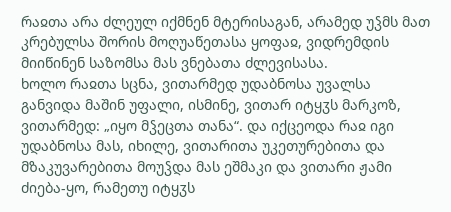რაჲთა არა ძლეულ იქმნენ მტერისაგან, არამედ უჴმს მათ კრებულსა შორის მოღუაწეთასა ყოფაჲ, ვიდრემდის მიიწინენ საზომსა მას ვნებათა ძლევისასა.
ხოლო რაჲთა სცნა, ვითარმედ უდაბნოსა უვალსა განვიდა მაშინ უფალი, ისმინე, ვითარ იტყჳს მარკოზ, ვითარმედ: „იყო მჴეცთა თანა“. და იქცეოდა რაჲ იგი უდაბნოსა მას, იხილე, ვითარითა უკეთურებითა და მზაკუვარებითა მოუჴდა მას ეშმაკი და ვითარი ჟამი ძიება-ყო, რამეთუ იტყჳს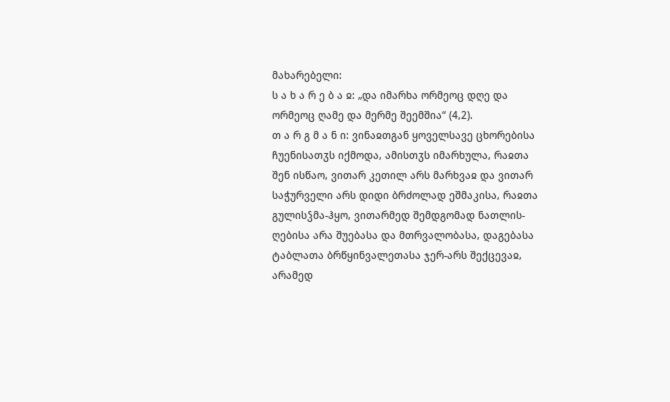მახარებელი:
ს ა ხ ა რ ე ბ ა ჲ: „და იმარხა ორმეოც დღე და ორმეოც ღამე და მერმე შეემშია“ (4,2).
თ ა რ გ მ ა ნ ი: ვინაჲთგან ყოველსავე ცხორებისა ჩუენისათჳს იქმოდა, ამისთჳს იმარხულა, რაჲთა შენ ისწაო, ვითარ კეთილ არს მარხვაჲ და ვითარ საჭურველი არს დიდი ბრძოლად ეშმაკისა, რაჲთა გულისჴმა-ჰყო, ვითარმედ შემდგომად ნათლის-ღებისა არა შუებასა და მთრვალობასა, დაგებასა ტაბლათა ბრწყინვალეთასა ჯერ-არს შექცევაჲ, არამედ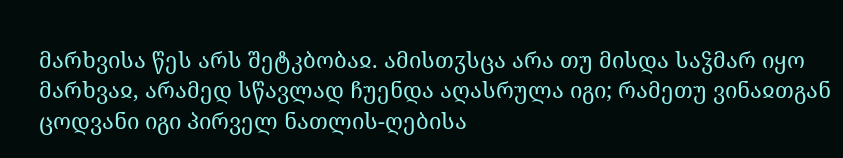მარხვისა წეს არს შეტკბობაჲ. ამისთჳსცა არა თუ მისდა საჴმარ იყო მარხვაჲ, არამედ სწავლად ჩუენდა აღასრულა იგი; რამეთუ ვინაჲთგან ცოდვანი იგი პირველ ნათლის-ღებისა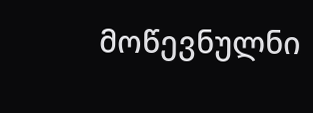მოწევნულნი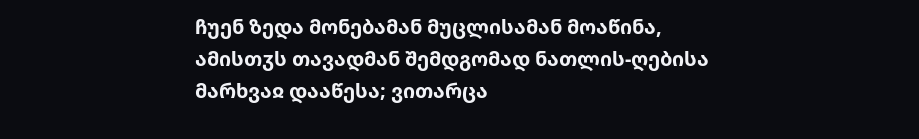ჩუენ ზედა მონებამან მუცლისამან მოაწინა, ამისთჳს თავადმან შემდგომად ნათლის-ღებისა მარხვაჲ დააწესა; ვითარცა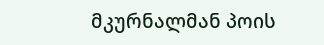მკურნალმან პოის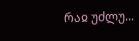რაჲ უძლუ...